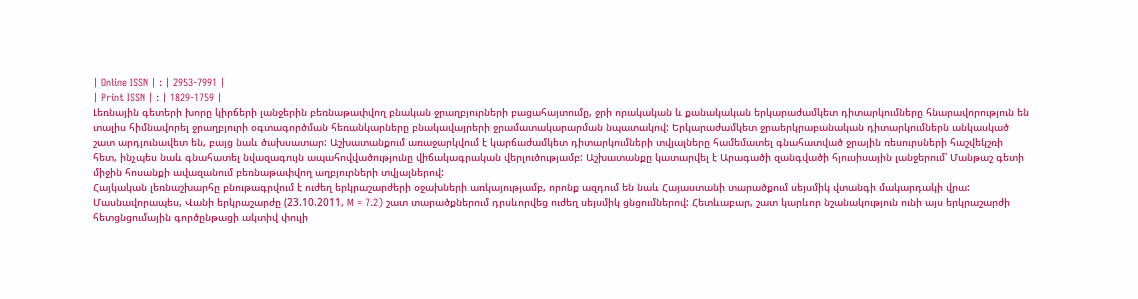| Online ISSN | : | 2953-7991 |
| Print ISSN | : | 1829-1759 |
Լեռնային գետերի խորը կիրճերի լանջերին բեռնաթափվող բնական ջրաղբյուրների բացահայտումը, ջրի որակական և քանակական երկարաժամկետ դիտարկումները հնարավորություն են տալիս հիմնավորել ջրաղբյուրի օգտագործման հեռանկարները բնակավայրերի ջրամատակարարման նպատակով: Երկարաժամկետ ջրաերկրաբանական դիտարկումներն անկասկած շատ արդյունավետ են, բայց նաև ծախսատար: Աշխատանքում առաջարկվում է կարճաժամկետ դիտարկումների տվյալները համեմատել գնահատված ջրային ռեսուրսների հաշվեկշռի հետ, ինչպես նաև գնահատել նվազագույն ապահովվածությունը վիճակագրական վերլուծությամբ: Աշխատանքը կատարվել է Արագածի զանգվածի հյուսիսային լանջերում՝ Մանթաշ գետի միջին հոսանքի ավազանում բեռնաթափվող աղբյուրների տվյալներով:
Հայկական լեռնաշխարհը բնութագրվում է ուժեղ երկրաշարժերի օջախների առկայությամբ, որոնք ազդում են նաև Հայաստանի տարածքում սեյսմիկ վտանգի մակարդակի վրա: Մասնավորապես, Վանի երկրաշարժը (23.10.2011, M = 7.2) շատ տարածքներում դրսևորվեց ուժեղ սեյսմիկ ցնցումներով: Հետևաբար, շատ կարևոր նշանակություն ունի այս երկրաշարժի հետցնցումային գործընթացի ակտիվ փուլի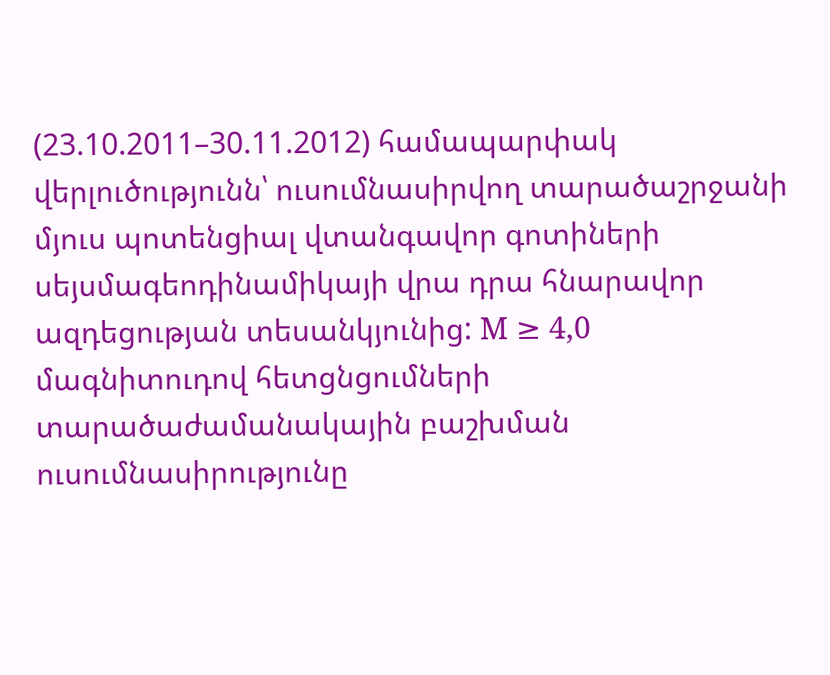(23.10.2011–30.11.2012) համապարփակ վերլուծությունն՝ ուսումնասիրվող տարածաշրջանի մյուս պոտենցիալ վտանգավոր գոտիների սեյսմագեոդինամիկայի վրա դրա հնարավոր ազդեցության տեսանկյունից: M ≥ 4,0 մագնիտուդով հետցնցումների տարածաժամանակային բաշխման ուսումնասիրությունը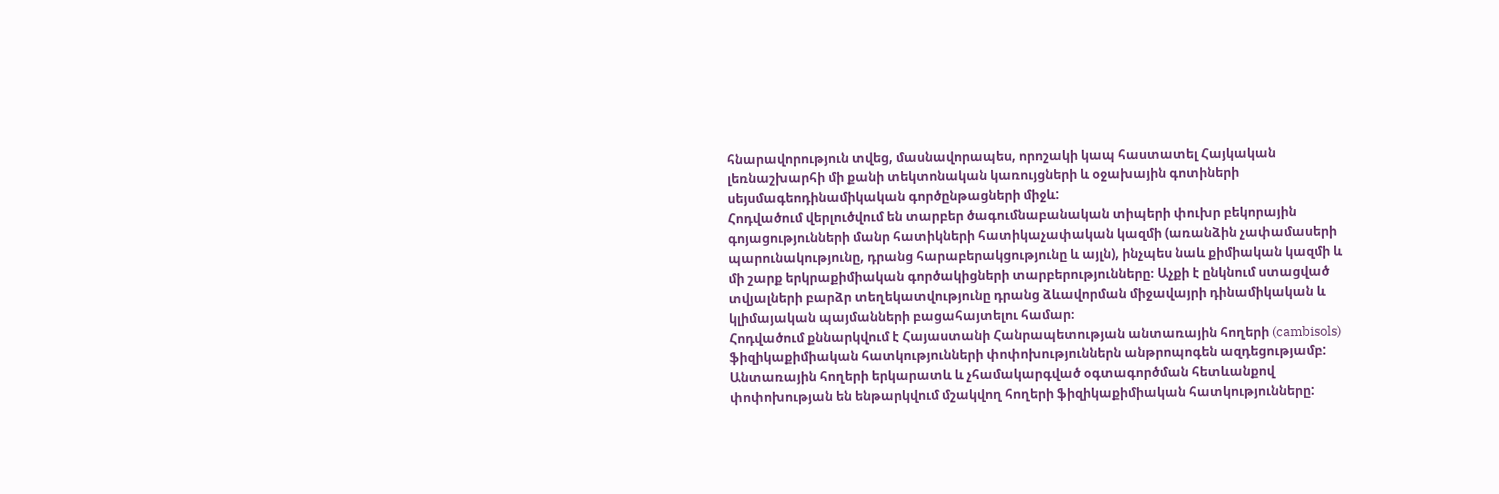հնարավորություն տվեց, մասնավորապես, որոշակի կապ հաստատել Հայկական լեռնաշխարհի մի քանի տեկտոնական կառույցների և օջախային գոտիների սեյսմագեոդինամիկական գործընթացների միջև:
Հոդվածում վերլուծվում են տարբեր ծագումնաբանական տիպերի փուխր բեկորային գոյացությունների մանր հատիկների հատիկաչափական կազմի (առանձին չափամասերի պարունակությունը, դրանց հարաբերակցությունը և այլն), ինչպես նաև քիմիական կազմի և մի շարք երկրաքիմիական գործակիցների տարբերությունները։ Աչքի է ընկնում ստացված տվյալների բարձր տեղեկատվությունը դրանց ձևավորման միջավայրի դինամիկական և կլիմայական պայմանների բացահայտելու համար։
Հոդվածում քննարկվում է Հայաստանի Հանրապետության անտառային հողերի (cambisols) ֆիզիկաքիմիական հատկությունների փոփոխություններն անթրոպոգեն ազդեցությամբ: Անտառային հողերի երկարատև և չհամակարգված օգտագործման հետևանքով փոփոխության են ենթարկվում մշակվող հողերի ֆիզիկաքիմիական հատկությունները: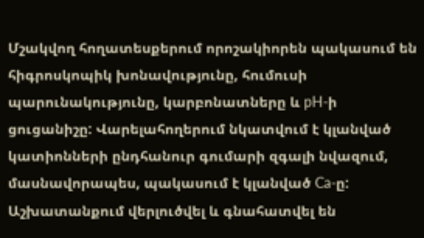Մշակվող հողատեսքերում որոշակիորեն պակասում են հիգրոսկոպիկ խոնավությունը, հումուսի պարունակությունը, կարբոնատները և pH-ի ցուցանիշը: Վարելահողերում նկատվում է կլանված կատիոնների ընդհանուր գումարի զգալի նվազում, մասնավորապես, պակասում է կլանված Ca-ը:
Աշխատանքում վերլուծվել և գնահատվել են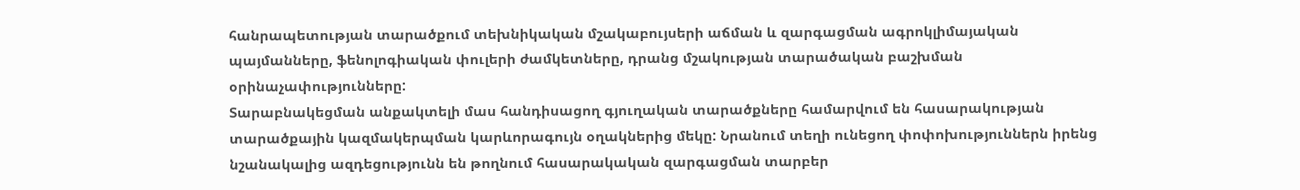հանրապետության տարածքում տեխնիկական մշակաբույսերի աճման և զարգացման ագրոկլիմայական պայմանները, ֆենոլոգիական փուլերի ժամկետները, դրանց մշակության տարածական բաշխման օրինաչափությունները:
Տարաբնակեցման անքակտելի մաս հանդիսացող գյուղական տարածքները համարվում են հասարակության տարածքային կազմակերպման կարևորագույն օղակներից մեկը: Նրանում տեղի ունեցող փոփոխություններն իրենց նշանակալից ազդեցությունն են թողնում հասարակական զարգացման տարբեր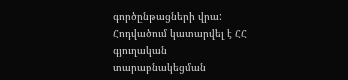գործընթացների վրա: Հոդվածում կատարվել է ՀՀ գյուղական տարաբնակեցման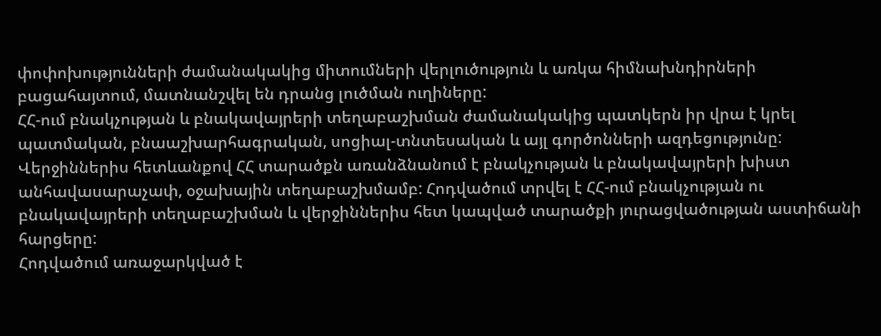փոփոխությունների ժամանակակից միտումների վերլուծություն և առկա հիմնախնդիրների բացահայտում, մատնանշվել են դրանց լուծման ուղիները:
ՀՀ-ում բնակչության և բնակավայրերի տեղաբաշխման ժամանակակից պատկերն իր վրա է կրել պատմական, բնաաշխարհագրական, սոցիալ-տնտեսական և այլ գործոնների ազդեցությունը: Վերջիններիս հետևանքով ՀՀ տարածքն առանձնանում է բնակչության և բնակավայրերի խիստ անհավասարաչափ, օջախային տեղաբաշխմամբ: Հոդվածում տրվել է ՀՀ-ում բնակչության ու բնակավայրերի տեղաբաշխման և վերջիններիս հետ կապված տարածքի յուրացվածության աստիճանի հարցերը:
Հոդվածում առաջարկված է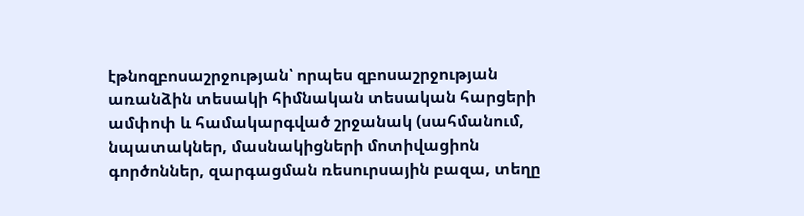էթնոզբոսաշրջության՝ որպես զբոսաշրջության առանձին տեսակի հիմնական տեսական հարցերի ամփոփ և համակարգված շրջանակ (սահմանում, նպատակներ, մասնակիցների մոտիվացիոն գործոններ, զարգացման ռեսուրսային բազա, տեղը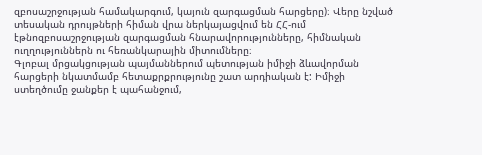զբոսաշրջության համակարգում, կայուն զարգացման հարցերը)։ Վերը նշված տեսական դրույթների հիման վրա ներկայացվում են ՀՀ-ում էթնոզբոսաշրջության զարգացման հնարավորությունները, հիմնական ուղղություններն ու հեռանկարային միտումները։
Գլոբալ մրցակցության պայմաններում պետության իմիջի ձևավորման հարցերի նկատմամբ հետաքրքրությունը շատ արդիական է: Իմիջի ստեղծումը ջանքեր է պահանջում,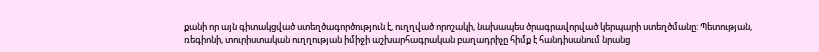քանի որ այն գիտակցված ստեղծագործություն է, ուղղված որոշակի, նախապես ծրագրավորված կերպարի ստեղծմանը: Պետության, ռեգիոնի, տուրիստական ուղղության իմիջի աշխարհագրական բաղադրիչը հիմք է հանդիսանում նրանց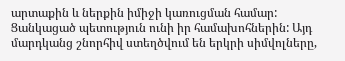արտաքին և ներքին իմիջի կառուցման համար: Ցանկացած պետություն ունի իր համախոհներին: Այդ մարդկանց շնորհիվ ստեղծվում են երկրի սիմվոլները,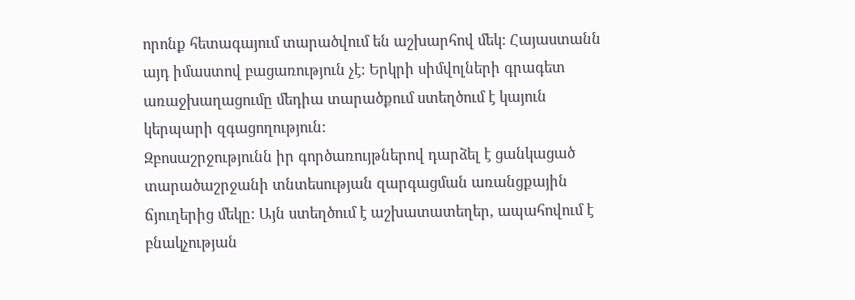որոնք հետագայում տարածվում են աշխարհով մեկ: Հայաստանն այդ իմաստով բացառություն չէ: Երկրի սիմվոլների գրագետ առաջխաղացումը մեդիա տարածքում ստեղծում է կայուն կերպարի զգացողություն:
Զբոսաշրջությունն իր գործառույթներով դարձել է ցանկացած տարածաշրջանի տնտեսության զարգացման առանցքային ճյուղերից մեկը: Այն ստեղծում է աշխատատեղեր, ապահովում է բնակչության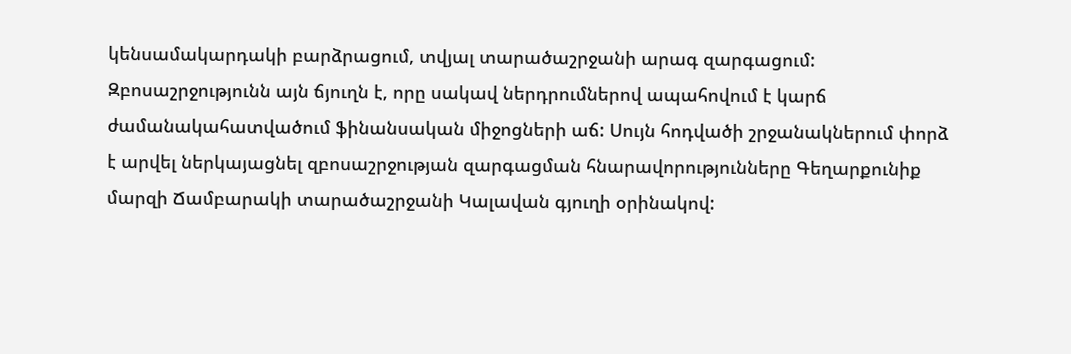կենսամակարդակի բարձրացում, տվյալ տարածաշրջանի արագ զարգացում: Զբոսաշրջությունն այն ճյուղն է, որը սակավ ներդրումներով ապահովում է կարճ ժամանակահատվածում ֆինանսական միջոցների աճ: Սույն հոդվածի շրջանակներում փորձ է արվել ներկայացնել զբոսաշրջության զարգացման հնարավորությունները Գեղարքունիք մարզի Ճամբարակի տարածաշրջանի Կալավան գյուղի օրինակով: